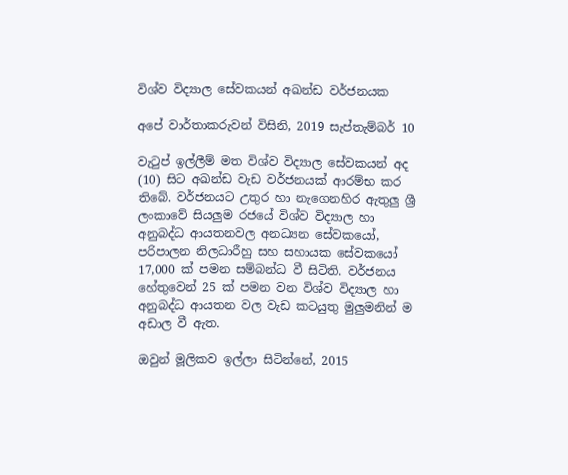විශ්ව විද්‍යාල සේවකයන් අඛන්ඩ වර්ජනයක

අපේ වාර්තාකරුවන් විසිනි, 2019 සැප්තැම්බර් 10

වැටුප් ඉල්ලීම් මත විශ්ව විද්‍යාල සේවකයන් අද (10) සිට අඛන්ඩ වැඩ වර්ජනයක් ආරම්භ කර තිබේ. වර්ජනයට උතුර හා නැගෙනහිර ඇතුලු ශ්‍රී ලංකාවේ සියලුම රජයේ විශ්ව විද්‍යාල හා අනුබද්ධ ආයතනවල අනධ්‍යන සේවකයෝ, පරිපාලන නිලධාරීහු සහ සහායක සේවකයෝ 17,000 ක් පමන සම්බන්ධ වී සිටිති. වර්ජනය හේතුවෙන් 25 ක් පමන වන විශ්ව විද්‍යාල හා අනුබද්ධ ආයතන වල වැඩ කටයුතු මුලුමනින් ම අඩාල වී ඇත.

ඔවුන් මූලිකව ඉල්ලා සිටින්නේ, 2015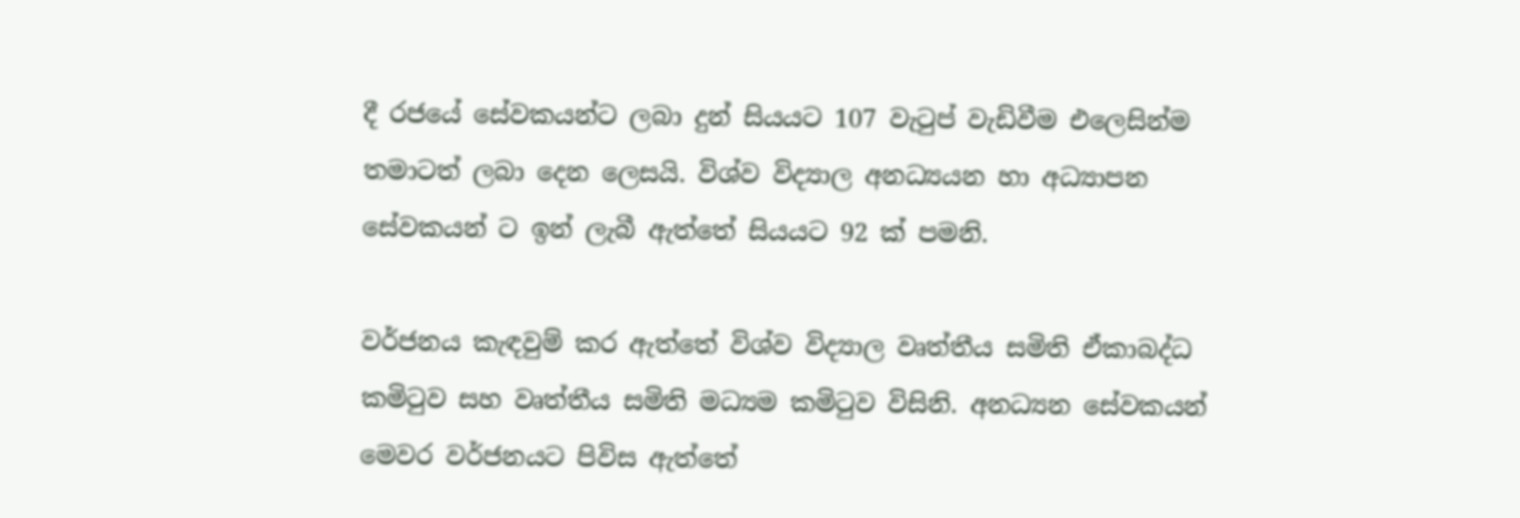දී රජයේ සේවකයන්ට ලබා දුන් සියයට 107 වැටුප් වැඩිවීම එලෙසින්ම තමාටත් ලබා දෙන ලෙසයි. විශ්ව විද්‍යාල අනධ්‍යයන හා අධ්‍යාපන සේවකයන් ට ඉන් ලැබී ඇත්තේ සියයට 92 ක් පමනි.

වර්ජනය කැඳවුම් කර ඇත්තේ විශ්ව විද්‍යාල වෘත්තීය සමිති ඒකාබද්ධ කමිටුව සහ වෘත්තීය සමිති මධ්‍යම කමිටුව විසිනි. අනධ්‍යන සේවකයන් මෙවර වර්ජනයට පිවිස ඇත්තේ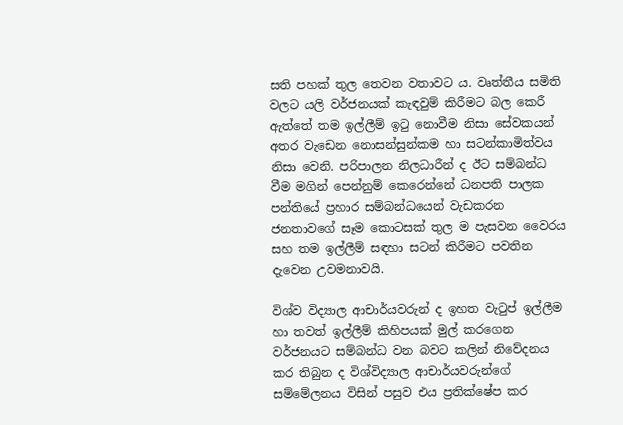සති පහක් තුල තෙවන වතාවට ය. වෘත්තීය සමිති වලට යලි වර්ජනයක් කැඳවුම් කිරීමට බල කෙරී ඇත්තේ තම ඉල්ලීම් ඉටු නොවීම නිසා සේවකයන් අතර වැඩෙන නොසන්සුන්කම හා සටන්කාමිත්වය නිසා වෙනි. පරිපාලන නිලධාරීන් ද ඊට සම්බන්ධ වීම මගින් පෙන්නුම් කෙරෙන්නේ ධනපති පාලක පන්තියේ ප්‍රහාර සම්බන්ධයෙන් වැඩකරන ජනතාවගේ සෑම කොටසක් තුල ම පැසවන වෛරය සහ තම ඉල්ලීම් සඳහා සටන් කිරීමට පවතින දැවෙන උවමනාවයි.

විශ්ව විද්‍යාල ආචාර්යවරුන් ද ඉහත වැටුප් ඉල්ලීම හා තවත් ඉල්ලීම් කිහිපයක් මුල් කරගෙන වර්ජනයට සම්බන්ධ වන බවට කලින් නිවේදනය කර තිබුන ද විශ්විද්‍යාල ආචාර්යවරුන්ගේ සම්මේලනය විසින් පසුව එය ප්‍රතික්ෂේප කර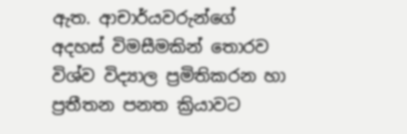ඇත. ආචාර්යවරුන්ගේ අදහස් විමසීමකින් තොරව විශ්ව විද්‍යාල ප්‍රමිතිකරන හා ප්‍රතීතන පනත ක්‍රියාවට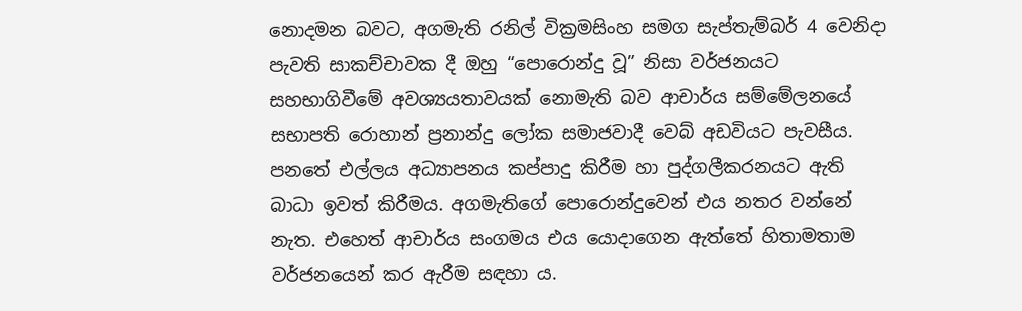නොදමන බවට, අගමැති රනිල් වික්‍රමසිංහ සමග සැප්තැම්බර් 4 වෙනිදා පැවති සාකච්චාවක දී ඔහු “පොරොන්දු වූ” නිසා වර්ජනයට සහභාගිවීමේ අවශ්‍යයතාවයක් නොමැති බව ආචාර්ය සම්මේලනයේ සභාපති රොහාන් ප්‍රනාන්දු ලෝක සමාජවාදී වෙබ් අඩවියට පැවසීය. පනතේ එල්ලය අධ්‍යාපනය කප්පාදු කිරීම හා පුද්ගලීකරනයට ඇති බාධා ඉවත් කිරීමය. අගමැතිගේ පොරොන්දුවෙන් එය නතර වන්නේ නැත. එහෙත් ආචාර්ය සංගමය එය යොදාගෙන ඇත්තේ හිතාමතාම වර්ජනයෙන් කර ඇරීම සඳහා ය.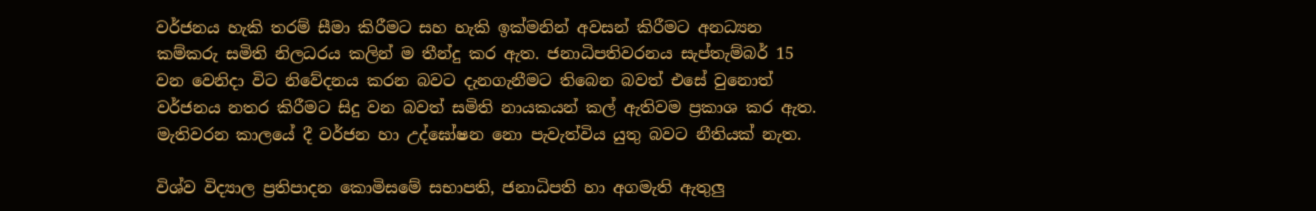වර්ජනය හැකි තරම් සීමා කිරීමට සහ හැකි ඉක්මනින් අවසන් කිරීමට අනධ්‍යන කම්කරු සමිති නිලධරය කලින් ම තීන්දු කර ඇත. ජනාධිපතිවරනය සැප්තැම්බර් 15 වන වෙනිදා විට නිවේදනය කරන බවට දැනගැනීමට තිබෙන බවත් එසේ වුනොත් වර්ජනය නතර කිරීමට සිදු වන බවත් සමිති නායකයන් කල් ඇතිවම ප්‍රකාශ කර ඇත. මැතිවරන කාලයේ දී වර්ජන හා උද්ඝෝෂන නො පැවැත්විය යුතු බවට නීතියක් නැත.

විශ්ව විද්‍යාල ප්‍රතිපාදන කොමිසමේ සභාපති, ජනාධිපති හා අගමැති ඇතුලු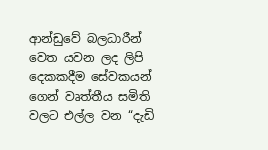ආන්ඩුවේ බලධාරීන් වෙත යවන ලද ලිපි දෙකකදීම සේවකයන් ගෙන් වෘත්තීය සමිති වලට එල්ල වන “දැඩි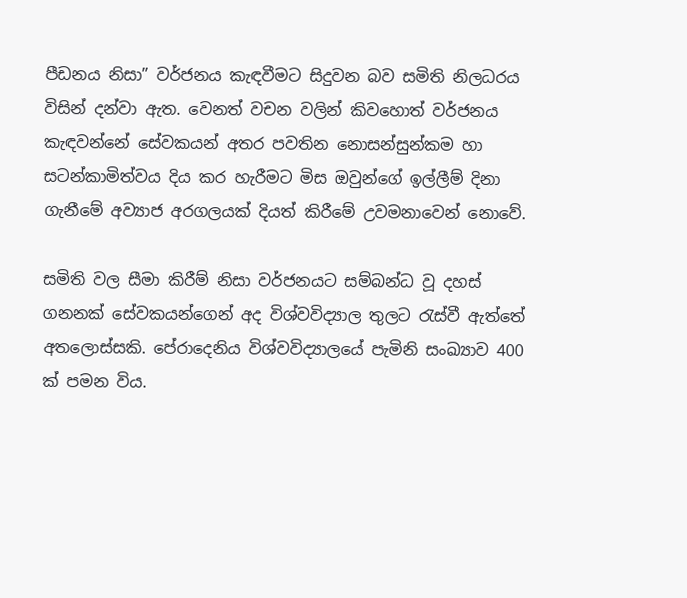පීඩනය නිසා” වර්ජනය කැඳවීමට සිදුවන බව සමිති නිලධරය විසින් දන්වා ඇත. වෙනත් වචන වලින් කිවහොත් වර්ජනය කැඳවන්නේ සේවකයන් අතර පවතින නොසන්සුන්කම හා සටන්කාමිත්වය දිය කර හැරීමට මිස ඔවුන්ගේ ඉල්ලීම් දිනා ගැනීමේ අව්‍යාජ අරගලයක් දියත් කිරීමේ උවමනාවෙන් නොවේ.

සමිති වල සීමා කිරීම් නිසා වර්ජනයට සම්බන්ධ වූ දහස් ගනනක් සේවකයන්ගෙන් අද විශ්වවිද්‍යාල තුලට රැස්වී ඇත්තේ අතලොස්සකි. පේරාදෙනිය විශ්වවිද්‍යාලයේ පැමිනි සංඛ්‍යාව 400 ක් පමන විය.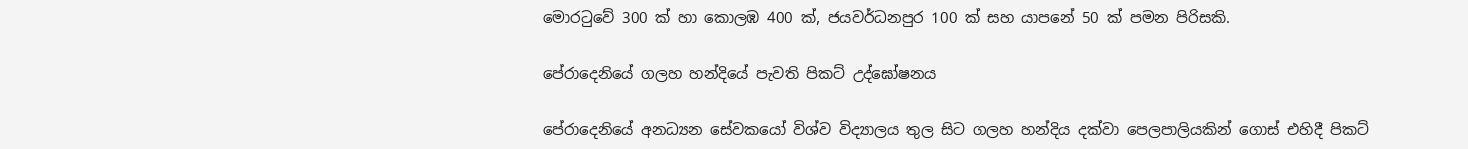මොරටුවේ 300 ක් හා කොලඹ 400 ක්, ජයවර්ධනපුර 100 ක් සහ යාපනේ 50 ක් පමන පිරිසකි.

පේරාදෙනියේ ගලහ හන්දියේ පැවති පිකට් උද්ඝෝෂනය

පේරාදෙනියේ අනධ්‍යන සේවකයෝ විශ්ව විද්‍යාලය තුල සිට ගලහ හන්දිය දක්වා පෙලපාලියකින් ගොස් එහිදී පිකට්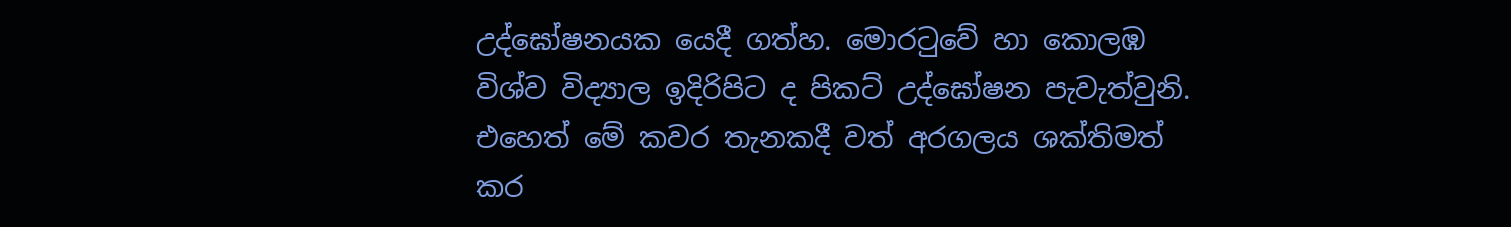උද්ඝෝෂනයක යෙදී ගත්හ. මොරටුවේ හා කොලඹ විශ්ව විද්‍යාල ඉදිරිපිට ද පිකට් උද්ඝෝෂන පැවැත්වුනි. එහෙත් මේ කවර තැනකදී වත් අරගලය ශක්තිමත් කර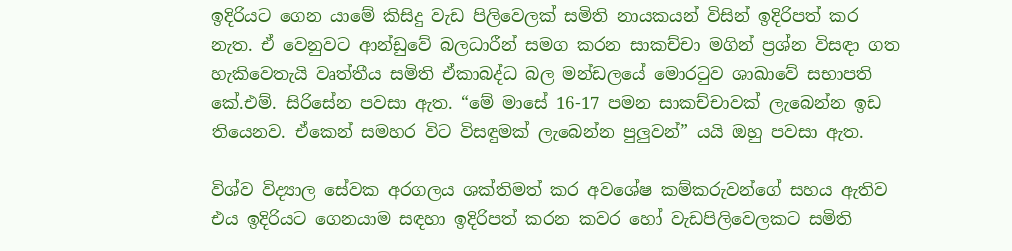ඉදිරියට ගෙන යාමේ කිසිදු වැඩ පිලිවෙලක් සමිති නායකයන් විසින් ඉදිරිපත් කර නැත. ඒ වෙනුවට ආන්ඩුවේ බලධාරීන් සමග කරන සාකච්චා මගින් ප්‍රශ්න විසඳා ගත හැකිවෙතැයි වෘත්තීය සමිති ඒකාබද්ධ බල මන්ඩලයේ මොරටුව ශාඛාවේ සභාපති කේ.එම්. සිරිසේන පවසා ඇත. “මේ මාසේ 16-17 පමන සාකච්චාවක් ලැබෙන්න ඉඩ තියෙනව. ඒකෙන් සමහර විට විසඳුමක් ලැබෙන්න පුලුවන්” යයි ඔහු පවසා ඇත.

විශ්ව විද්‍යාල සේවක අරගලය ශක්තිමත් කර අවශේෂ කම්කරුවන්ගේ සහය ඇතිව එය ඉදිරියට ගෙනයාම සඳහා ඉදිරිපත් කරන කවර හෝ වැඩපිලිවෙලකට සමිති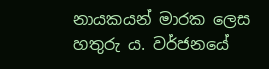නායකයන් මාරක ලෙස හතුරු ය. වර්ජනයේ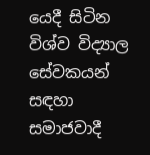යෙදී සිටින විශ්ව විද්‍යාල සේවකයන් සඳහා සමාජවාදී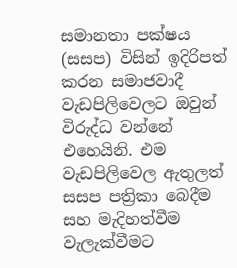සමානතා පක්ෂය (සසප) විසින් ඉදිරිපත් කරන සමාජවාදී වැඩපිලිවෙලට ඔවුන් විරුද්ධ වන්නේ එහෙයිනි. එම වැඩපිලිවෙල ඇතුලත් සසප පත්‍රිකා බෙදීම සහ මැදිහත්වීම වැලැක්වීමට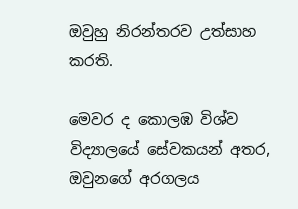ඔවුහු නිරන්තරව උත්සාහ කරති.

මෙවර ද කොලඹ විශ්ව විද්‍යාලයේ සේවකයන් අතර, ඔවුනගේ අරගලය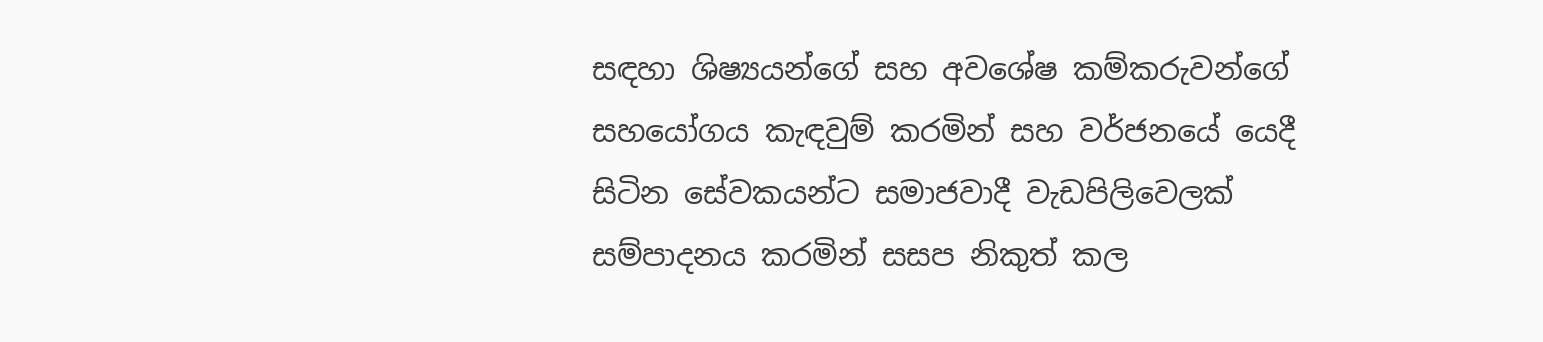සඳහා ශිෂ්‍යයන්ගේ සහ අවශේෂ කම්කරුවන්ගේ සහයෝගය කැඳවුම් කරමින් සහ වර්ජනයේ යෙදී සිටින සේවකයන්ට සමාජවාදී වැඩපිලිවෙලක් සම්පාදනය කරමින් සසප නිකුත් කල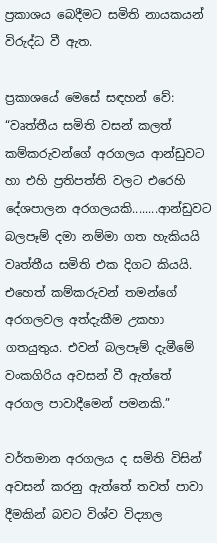ප්‍රකාශය බෙදීමට සමිති නායකයන් විරුද්ධ වී ඇත.

ප්‍රකාශයේ මෙසේ සඳහන් වේ: “වෘත්තීය සමිති වසන් කලත් කම්කරුවන්ගේ අරගලය ආන්ඩුවට හා එහි ප්‍රතිපත්ති වලට එරෙහි දේශපාලන අරගලයකි........ආන්ඩුවට බලපෑම් දමා නම්මා ගත හැකියයි වෘත්තීය සමිති එක දිගට කියයි. එහෙත් කම්කරුවන් තමන්ගේ අරගලවල අත්දැකීම උකහා ගතයුතුය. එවන් බලපෑම් දැමීමේ වංකගිරිය අවසන් වී ඇත්තේ අරගල පාවාදීමෙන් පමනකි.”

වර්තමාන අරගලය ද සමිති විසින් අවසන් කරනු ඇත්තේ තවත් පාවා දීමකින් බවට විශ්ව විද්‍යාල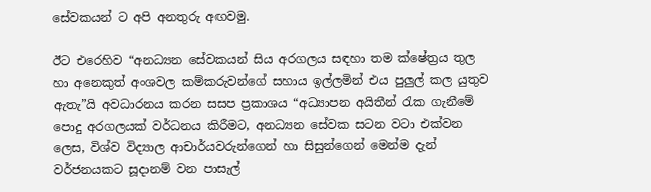සේවකයන් ට අපි අනතුරු අඟවමු.

ඊට එරෙහිව “අනධ්‍යන සේවකයන් සිය අරගලය සඳහා තම ක්ෂේත්‍රය තුල හා අනෙකුත් අංශවල කම්කරුවන්ගේ සහාය ඉල්ලමින් එය පුලුල් කල යුතුව ඇතැ”යි අවධාරනය කරන සසප ප්‍රකාශය “අධ්‍යාපන අයිතීන් රැක ගැනීමේ පොදු අරගලයක් වර්ධනය කිරීමට, අනධ්‍යන සේවක සටන වටා එක්වන ලෙස, විශ්ව විද්‍යාල ආචාර්යවරුන්ගෙන් හා සිසුන්ගෙන් මෙන්ම දැන් වර්ජනයකට සූදානම් වන පාසැල්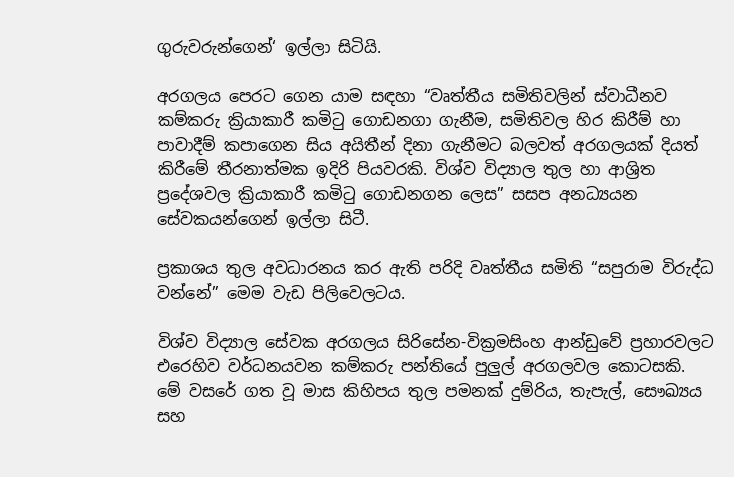ගුරුවරුන්ගෙන්‘ ඉල්ලා සිටියි.

අරගලය පෙරට ගෙන යාම සඳහා “වෘත්තීය සමිතිවලින් ස්වාධීනව කම්කරු ක්‍රියාකාරී කමිටු ගොඩනගා ගැනීම, සමිතිවල හිර කිරීම් හා පාවාදීම් කපාගෙන සිය අයිතීන් දිනා ගැනීමට බලවත් අරගලයක් දියත් කිරීමේ තීරනාත්මක ඉදිරි පියවරකි. විශ්ව විද්‍යාල තුල හා ආශ්‍රිත ප්‍රදේශවල ක්‍රියාකාරී කමිටු ගොඩනගන ලෙස” සසප අනධ්‍යයන සේවකයන්ගෙන් ඉල්ලා සිටී.

ප්‍රකාශය තුල අවධාරනය කර ඇති පරිදි වෘත්තීය සමිති “සපුරාම විරුද්ධ වන්නේ” මෙම වැඩ පිලිවෙලටය.

විශ්ව විද්‍යාල සේවක අරගලය සිරිසේන-වික්‍රමසිංහ ආන්ඩුවේ ප්‍රහාරවලට එරෙහිව වර්ධනයවන කම්කරු පන්තියේ පුලුල් අරගලවල කොටසකි. මේ වසරේ ගත වූ මාස කිහිපය තුල පමනක් දුම්රිය, තැපැල්, සෞඛ්‍යය සහ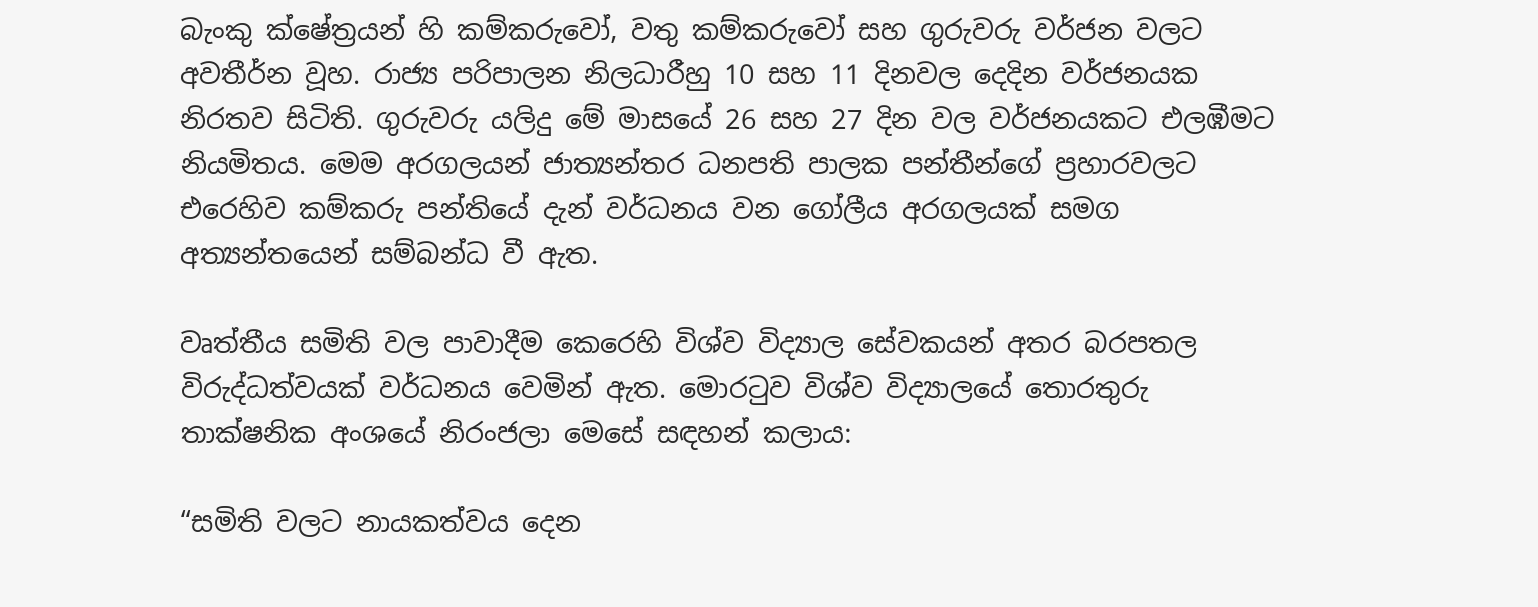බැංකු ක්ෂේත්‍රයන් හි කම්කරුවෝ, වතු කම්කරුවෝ සහ ගුරුවරු වර්ජන වලට අවතීර්න වූහ. රාජ්‍ය පරිපාලන නිලධාරීහු 10 සහ 11 දිනවල දෙදින වර්ජනයක නිරතව සිටිති. ගුරුවරු යලිදු මේ මාසයේ 26 සහ 27 දින වල වර්ජනයකට එලඹීමට නියමිතය. මෙම අරගලයන් ජාත්‍යන්තර ධනපති පාලක පන්තීන්ගේ ප්‍රහාරවලට එරෙහිව කම්කරු පන්තියේ දැන් වර්ධනය වන ගෝලීය අරගලයක් සමග අත්‍යන්තයෙන් සම්බන්ධ වී ඇත.

වෘත්තීය සමිති වල පාවාදීම කෙරෙහි විශ්ව විද්‍යාල සේවකයන් අතර බරපතල විරුද්ධත්වයක් වර්ධනය වෙමින් ඇත. මොරටුව විශ්ව විද්‍යාලයේ තොරතුරු තාක්ෂනික අංශයේ නිරංජලා මෙසේ සඳහන් කලාය:

“සමිති වලට නායකත්වය දෙන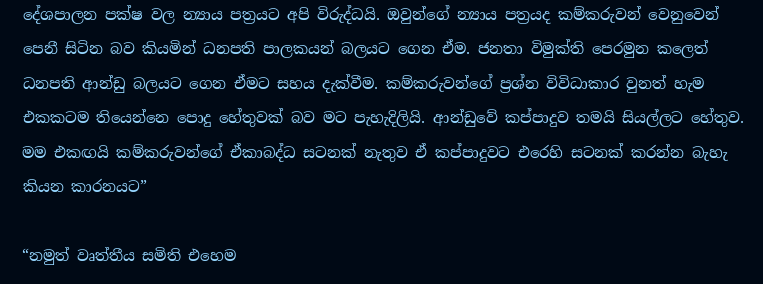දේශපාලන පක්ෂ වල න්‍යාය පත්‍රයට අපි විරුද්ධයි. ඔවුන්ගේ න්‍යාය පත්‍රයද කම්කරුවන් වෙනුවෙන් පෙනී සිටින බව කියමින් ධනපති පාලකයන් බලයට ගෙන ඒම. ජනතා විමුක්ති පෙරමුන කලෙත් ධනපති ආන්ඩු බලයට ගෙන ඒමට සහය දැක්වීම. කම්කරුවන්ගේ ප්‍රශ්න විවිධාකාර වුනත් හැම එකකටම තියෙන්නෙ පොදු හේතුවක් බව මට පැහැදිලියි. ආන්ඩුවේ කප්පාදුව තමයි සියල්ලට හේතුව. මම එකඟයි කම්කරුවන්ගේ ඒකාබද්ධ සටනක් නැතුව ඒ කප්පාදුවට එරෙහි සටනක් කරන්න බැහැ කියන කාරනයට”

“නමුත් වෘත්තීය සමිති එහෙම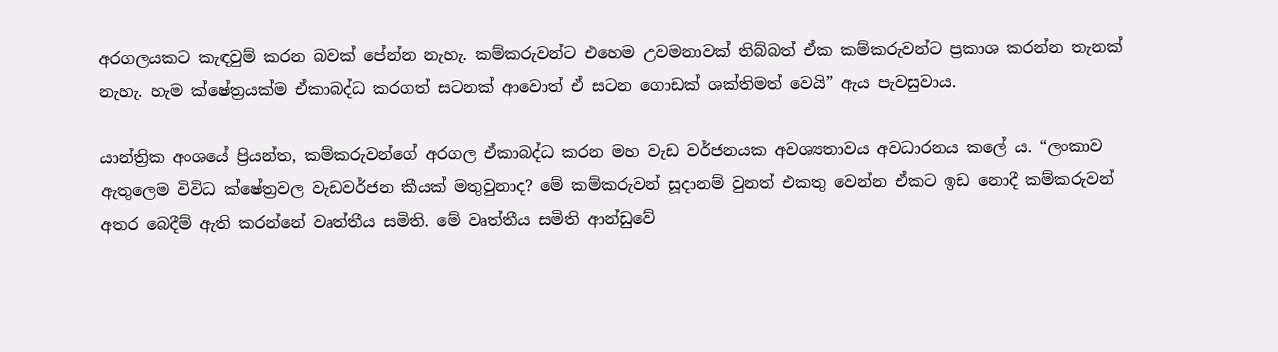අරගලයකට කැඳවුම් කරන බවක් පේන්න නැහැ. කම්කරුවන්ට එහෙම උවමනාවක් තිබ්බත් ඒක කම්කරුවන්ට ප්‍රකාශ කරන්න තැනක් නැහැ. හැම ක්ෂේත්‍රයක්ම ඒකාබද්ධ කරගත් සටනක් ආවොත් ඒ සටන ගොඩක් ශක්තිමත් වෙයි” ඇය පැවසුවාය.

යාන්ත්‍රික අංශයේ ප්‍රියන්ත, කම්කරුවන්ගේ අරගල ඒකාබද්ධ කරන මහ වැඩ වර්ජනයක අවශ්‍යතාවය අවධාරනය කලේ ය. “ලංකාව ඇතුලෙම විවිධ ක්ෂේත්‍රවල වැඩවර්ජන කීයක් මතුවුනාද? මේ කම්කරුවන් සූදානම් වුනත් එකතු වෙන්න ඒකට ඉඩ නොදී කම්කරුවන් අතර බෙදීම් ඇති කරන්නේ වෘත්තීය සමිති. මේ වෘත්තීය සමිති ආන්ඩුවේ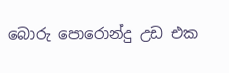බොරු පොරොන්දු උඩ එක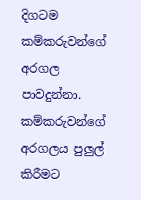දිගටම කම්කරුවන්ගේ අරගල පාවදුන්නා. කම්කරුවන්ගේ අරගලය පුලුල් කිරීමට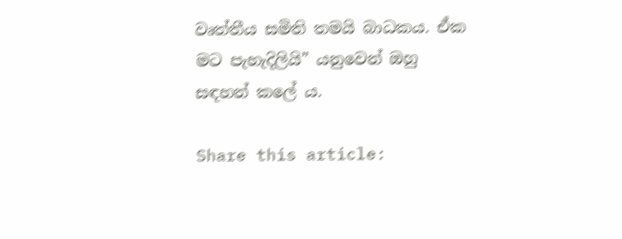වෘත්තීය සමිති තමයි බාධකය. ඒක මට පැහැදිලියි” යනුවෙන් ඔහු සඳහන් කලේ ය.

Share this article: